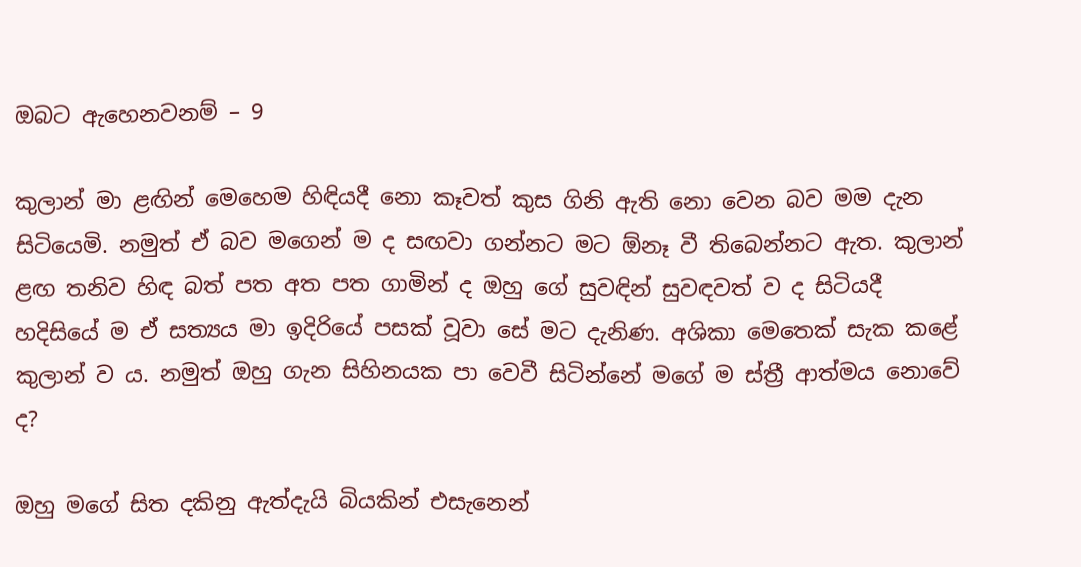ඔබට ඇහෙනවනම් – 9

කුලාන් මා ළඟින් මෙහෙම හිඳියදී නො කෑවත් කුස ගිනි ඇති නො වෙන බව මම දැන සිටියෙමි. නමුත් ඒ බව මගෙන් ම ද සඟවා ගන්නට මට ඕනෑ වී තිබෙන්නට ඇත. කුලාන් ළඟ තනිව හිඳ බත් පත අත පත ගාමින් ද ඔහු ගේ සුවඳින් සුවඳවත් ව ද සිටියදී හදිසියේ ම ඒ සත්‍යය මා ඉදිරියේ පසක් වූවා සේ මට දැනිණ. අශිකා මෙතෙක් සැක කළේ කුලාන් ව ය. නමුත් ඔහු ගැන සිහිනයක පා වෙවී සිටින්නේ මගේ ම ස්ත්‍රී ආත්මය නොවේ ද?

ඔහු මගේ සිත දකිනු ඇත්දැයි බියකින් එසැනෙන්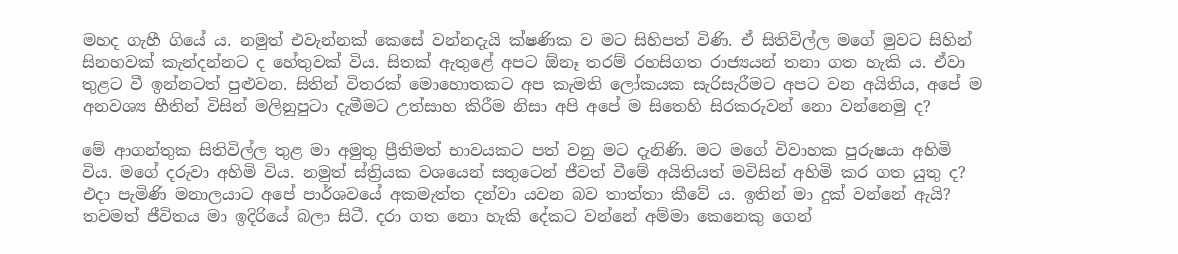මහද ගැහී ගියේ ය. නමුත් එවැන්නක් කෙසේ වන්නදැයි ක්ෂණික ව මට සිහිපත් විණි. ඒ සිතිවිල්ල මගේ මුවට සිහින් සිනහවක් කැන්දන්නට ද හේතුවක් විය. සිතක් ඇතුළේ අපට ඕනෑ තරම් රහසිගත රාජ්‍යයන් තනා ගත හැකි ය. ඒවා තුළට වී ඉන්නටත් පුළුවන. සිතින් විතරක් මොහොතකට අප කැමති ලෝකයක සැරිසැරීමට අපට වන අයිතිය, අපේ ම අනවශ්‍ය භීතින් විසින් මලිනුපුටා දැමීමට උත්සාහ කිරීම නිසා අපි අපේ ම සිතෙහි සිරකරුවන් නො වන්නෙමු ද?

මේ ආගන්තුක සිතිවිල්ල තුළ මා අමුතු ප්‍රීතිමත් භාවයකට පත් වනු මට දැනිණි. මට මගේ විවාහක පුරුෂයා අහිමි විය. මගේ දරුවා අහිමි විය. නමුත් ස්ත්‍රියක වශයෙන් සතුටෙන් ජීවත් වීමේ අයිතියත් මවිසින් අහිමි කර ගත යුතු ද? එදා පැමිණි මනාලයාට අපේ පාර්ශවයේ අකමැත්ත දන්වා යවන බව තාත්තා කීවේ ය. ඉතින් මා දුක් වන්නේ ඇයි? තවමත් ජීවිතය මා ඉදිරියේ බලා සිටී. දරා ගත නො හැකි දේකට වන්නේ අම්මා කෙනෙකු ගෙන්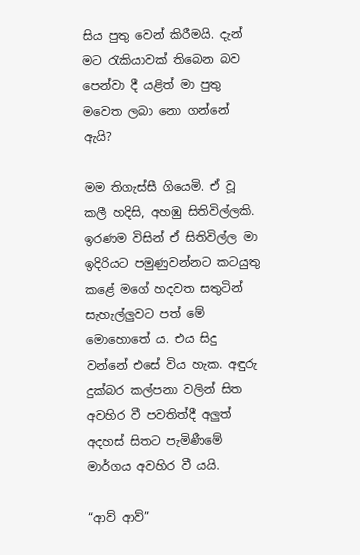සිය පුතු වෙන් කිරීමයි. දැන් මට රැකියාවක් තිබෙන බව පෙන්වා දී යළිත් මා පුතු මවෙත ලබා නො ගන්නේ ඇයි?

මම තිගැස්සී ගියෙමි. ඒ වූ කලී හදිසි, අහඹු සිතිවිල්ලකි. ඉරණම විසින් ඒ සිතිවිල්ල මා ඉදිරියට පමුණුවන්නට කටයුතු කළේ මගේ හදවත සතුටින් සැහැල්ලුවට පත් මේ මොහොතේ ය. එය සිදු වන්නේ එසේ විය හැක. අඳුරු දුක්බර කල්පනා වලින් සිත අවහිර වී පවතිත්දී අලුත් අදහස් සිතට පැමිණීමේ මාර්ගය අවහිර වී යයි.

“ආව් ආව්”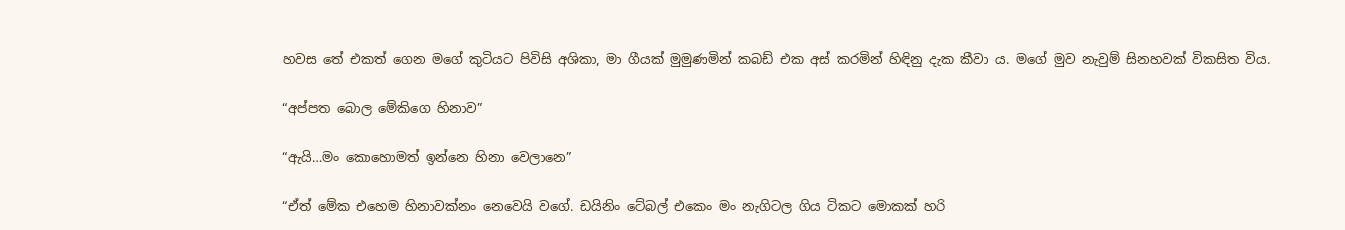හවස තේ එකත් ගෙන මගේ කුටියට පිවිසි අශිකා, මා ගීයක් මුමුණමින් කබඩ් එක අස් කරමින් හිඳිනු දැක කීවා ය. මගේ මුව නැවුම් සිනහවක් විකසිත විය.

“අප්පත බොල මේකිගෙ හිනාව”

“ඇයි…මං කොහොමත් ඉන්නෙ හිනා වෙලානෙ”

“ඒත් මේක එහෙම හිනාවක්නං නෙවෙයි වගේ. ඩයිනිං ටේබල් එකෙං මං නැගිටල ගිය ටිකට මොකක් හරි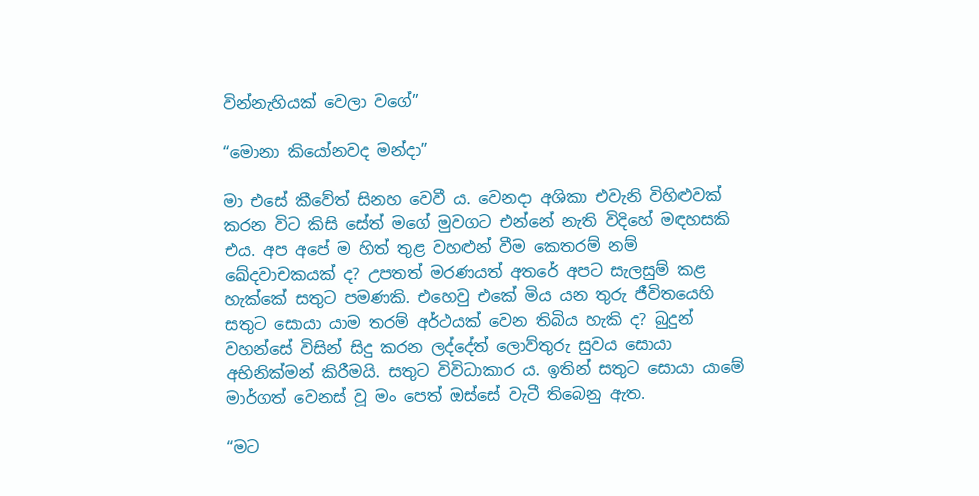වින්නැහියක් වෙලා වගේ”

“මොනා කියෝනවද මන්දා”

මා එසේ කීවේත් සිනහ වෙවී ය. වෙනදා අශිකා එවැනි විහිළුවක් කරන විට කිසි සේත් මගේ මුවගට එන්නේ නැති විදිහේ මඳහසකි එය. අප අපේ ම හිත් තුළ වහළුන් වීම කෙතරම් නම් ඛේදවාචකයක් ද? උපතත් මරණයත් අතරේ අපට සැලසුම් කළ හැක්කේ සතුට පමණකි. එහෙවු එකේ මිය යන තුරු ජීවිතයෙහි සතුට සොයා යාම තරම් අර්ථයක් වෙන තිබිය හැකි ද? බුදුන් වහන්සේ විසින් සිදු කරන ලද්දේත් ලොව්තුරු සුවය සොයා අභිනික්මන් කිරීමයි. සතුට විවිධාකාර ය. ඉතින් සතුට සොයා යාමේ මාර්ගත් වෙනස් වූ මං පෙත් ඔස්සේ වැටී තිබෙනු ඇත.

“මට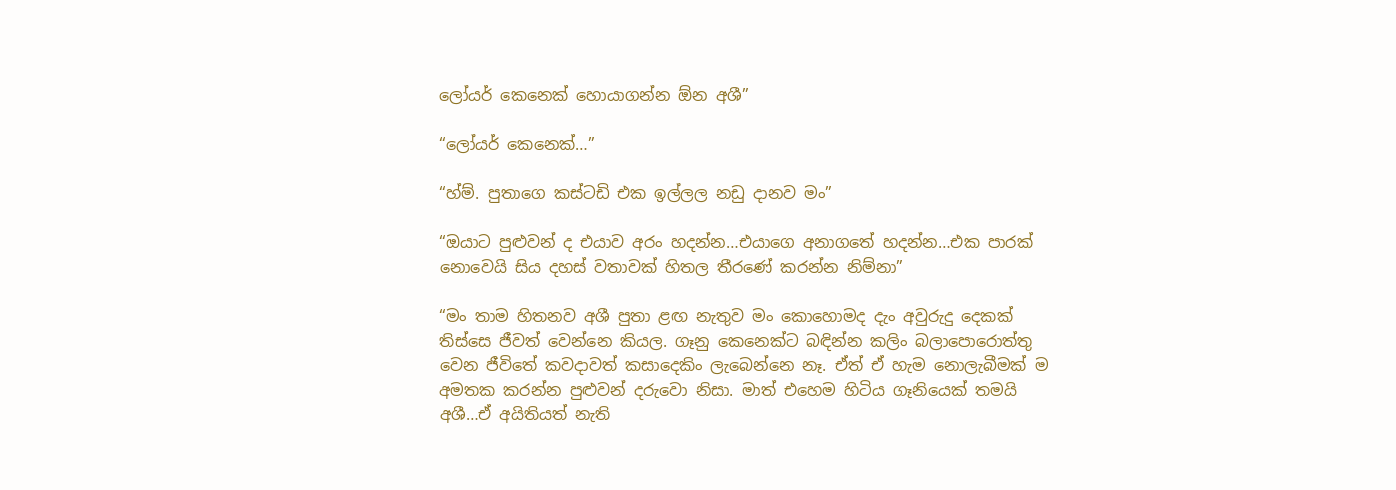ලෝයර් කෙනෙක් හොයාගන්න ඕන අශී”

“ලෝයර් කෙනෙක්…”

“හ්ම්. පුතාගෙ කස්ටඩි එක ඉල්ලල නඩු දානව මං”

“ඔයාට පුළුවන් ද එයාව අරං හදන්න…එයාගෙ අනාගතේ හදන්න…එක පාරක් නොවෙයි සිය දහස් වතාවක් හිතල තීරණේ කරන්න නිම්නා”

“මං තාම හිතනව අශී පුතා ළඟ නැතුව මං කොහොමද දැං අවුරුදු දෙකක් තිස්සෙ ජීවත් වෙන්නෙ කියල. ගෑනු කෙනෙක්ට බඳින්න කලිං බලාපොරොත්තු වෙන ජීවිතේ කවදාවත් කසාදෙකිං ලැබෙන්නෙ නෑ. ඒත් ඒ හැම නොලැබීමක් ම අමතක කරන්න පුළුවන් දරුවො නිසා. මාත් එහෙම හිටිය ගෑනියෙක් තමයි අශී…ඒ අයිතියත් නැති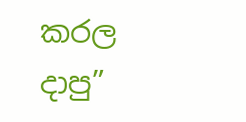කරල දාපු”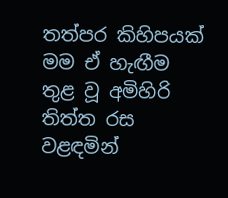තත්පර කිහිපයක් මම ඒ හැඟීම තුළ වූ අමිහිරි තිත්ත රස වළඳමින්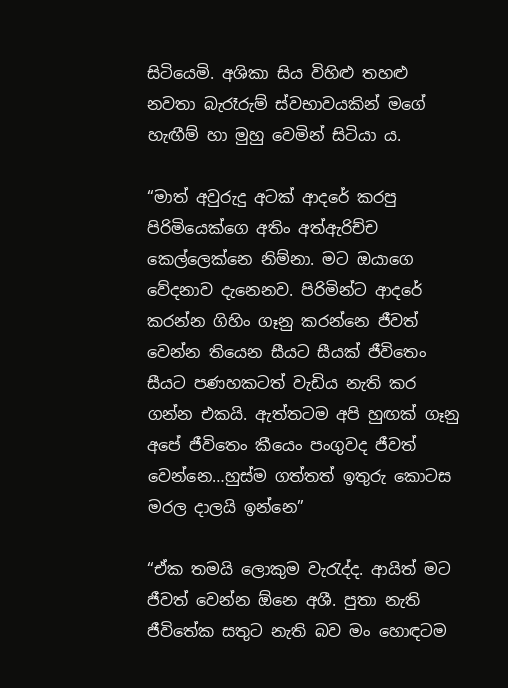සිටියෙමි. අශිකා සිය විහිළු තහළු නවතා බැරෑරුම් ස්වභාවයකින් මගේ හැඟීම් හා මුහු වෙමින් සිටියා ය.

“මාත් අවුරුදු අටක් ආදරේ කරපු පිරිමියෙක්ගෙ අතිං අත්ඇරිච්ච කෙල්ලෙක්නෙ නිම්නා. මට ඔයාගෙ වේදනාව දැනෙනව. පිරිමින්ට ආදරේ කරන්න ගිහිං ගෑනු කරන්නෙ ජීවත් වෙන්න තියෙන සීයට සීයක් ජීවිතෙං සීයට පණහකටත් වැඩිය නැති කර ගන්න එකයි. ඇත්තටම අපි හුඟක් ගෑනු අපේ ජීවිතෙං කීයෙං පංගුවද ජීවත් වෙන්නෙ…හුස්ම ගත්තත් ඉතුරු කොටස මරල දාලයි ඉන්නෙ”

“ඒක තමයි ලොකුම වැරැද්ද. ආයිත් මට ජීවත් වෙන්න ඕනෙ අශී. පුතා නැති ජීවිතේක සතුට නැති බව මං හොඳටම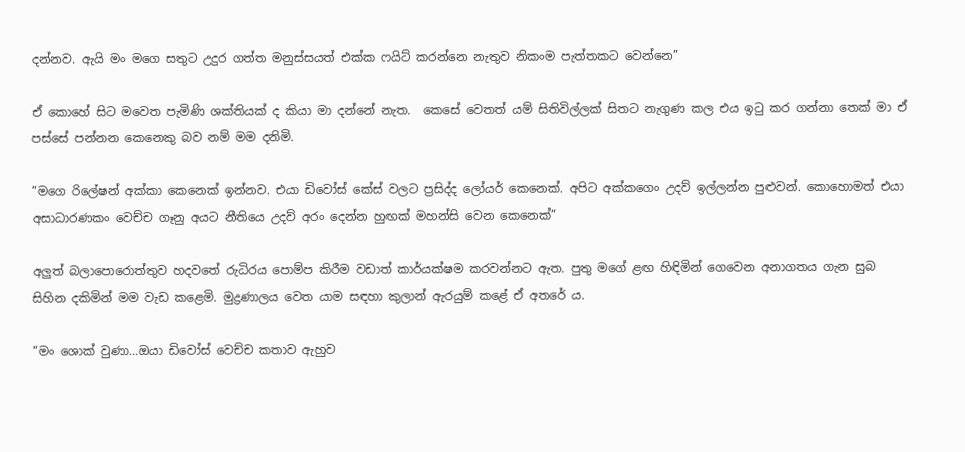දන්නව. ඇයි මං මගෙ සතුට උදුර ගත්ත මනුස්සයත් එක්ක ෆයිට් කරන්නෙ නැතුව නිකංම පැත්තකට වෙන්නෙ”

ඒ කොහේ සිට මවෙත පැමිණි ශක්තියක් ද කියා මා දන්නේ නැත.  කෙසේ වෙතත් යම් සිතිවිල්ලක් සිතට නැගුණ කල එය ඉටු කර ගන්නා තෙක් මා ඒ පස්සේ පන්නන කෙනෙකු බව නම් මම දනිමි.

“මගෙ රිලේෂන් අක්කා කෙනෙක් ඉන්නව. එයා ඩිවෝස් කේස් වලට ප්‍රසිද්ද ලෝයර් කෙනෙක්. අපිට අක්කගෙං උදව් ඉල්ලන්න පුළුවන්. කොහොමත් එයා අසාධාරණකං වෙච්ච ගෑනු අයට නීතියෙ උදව් අරං දෙන්න හුඟක් මහන්සි වෙන කෙනෙක්”

අලුත් බලාපොරොත්තුව හදවතේ රුධිරය පොම්ප කිරීම වඩාත් කාර්යක්ෂම කරවන්නට ඇත. පුතු මගේ ළඟ හිඳිමින් ගෙවෙන අනාගතය ගැන සුබ සිහින දකිමින් මම වැඩ කළෙමි. මුද්‍රණාලය වෙත යාම සඳහා කුලාන් ඇරයුම් කළේ ඒ අතරේ ය.

“මං ශොක් වුණා…ඔයා ඩිවෝස් වෙච්ච කතාව ඇහුව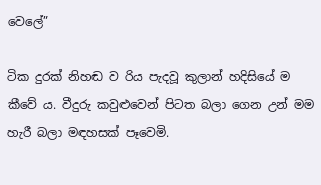වෙලේ”

ටික දුරක් නිහඬ ව රිය පැදවූ කුලාන් හදිසියේ ම කීවේ ය. වීදුරු කවුළුවෙන් පිටත බලා ගෙන උන් මම හැරී බලා මඳහසක් පෑවෙමි.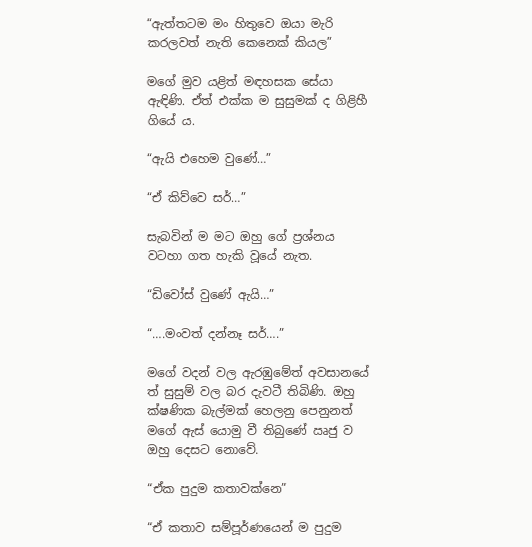“ඇත්තටම මං හිතුවෙ ඔයා මැරි කරලවත් නැති කෙනෙක් කියල”

මගේ මුව යළිත් මඳහසක සේයා ඇඳිණි. ඒත් එක්ක ම සුසුමක් ද ගිළිහී ගියේ ය.

“ඇයි එහෙම වුණේ…”

“ඒ කිව්වෙ සර්…”

සැබවින් ම මට ඔහු ගේ ප්‍රශ්නය වටහා ගත හැකි වූයේ නැත.

“ඩිවෝස් වුණේ ඇයි…”

“….මංවත් දන්නෑ සර්….”

මගේ වදන් වල ඇරඹුමේත් අවසානයේ ත් සුසුම් වල බර දැවටී තිබිණි. ඔහු ක්ෂණික බැල්මක් හෙලනු පෙනුනත් මගේ ඇස් යොමු වී තිබුණේ ඍජු ව ඔහු දෙසට නොවේ.

“ඒක පුදුම කතාවක්නෙ”

“ඒ කතාව සම්පූර්ණයෙන් ම පුදුම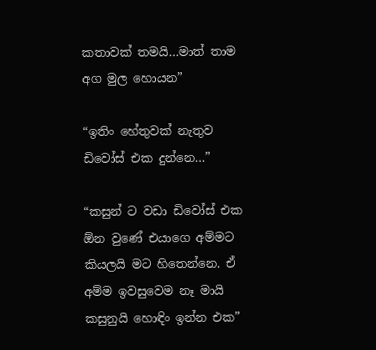කතාවක් තමයි…මාත් තාම අග මුල හොයන”

“ඉතිං හේතුවක් නැතුව ඩිවෝස් එක දුන්නෙ…”

“කසුන් ට වඩා ඩිවෝස් එක ඕන වුණේ එයාගෙ අම්මට කියලයි මට හිතෙන්නෙ. ඒ අම්ම ඉවසුවෙම නෑ මායි කසුනුයි හොඳිං ඉන්න එක”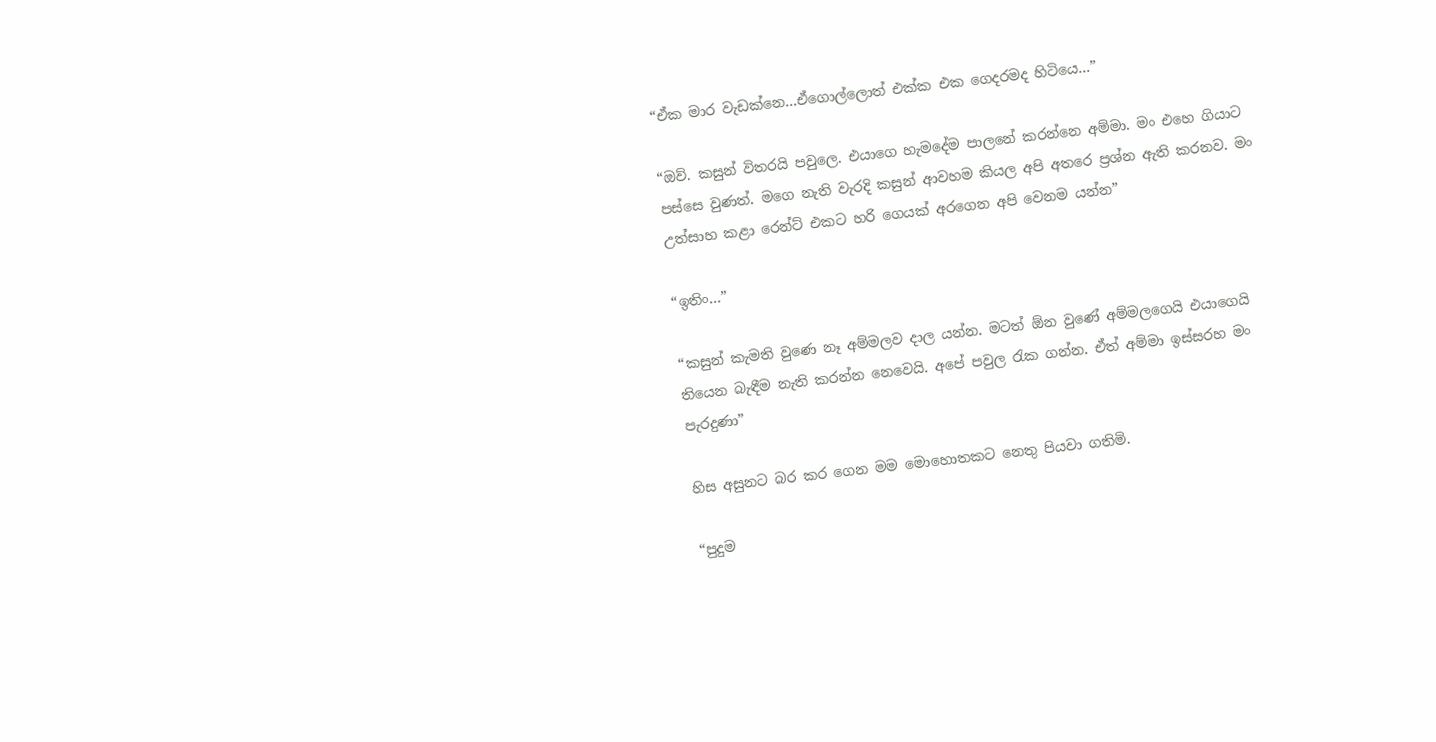“ඒක මාර වැඩක්නෙ…ඒගොල්ලොත් එක්ක එක ගෙදරමද හිටියෙ…”

“ඔව්. කසුන් විතරයි පවුලෙ. එයාගෙ හැමදේම පාලනේ කරන්නෙ අම්මා. මං එහෙ ගියාට පස්සෙ වුණත්. මගෙ නැති වැරදි කසුන් ආවහම කියල අපි අතරෙ ප්‍රශ්න ඇති කරනව. මං උත්සාහ කළා රෙන්ට් එකට හරි ගෙයක් අරගෙන අපි වෙනම යන්න”

“ඉතිං…”

“කසුන් කැමති වුණෙ නෑ අම්මලව දාල යන්න. මටත් ඕන වුණේ අම්මලගෙයි එයාගෙයි තියෙන බැඳීම නැති කරන්න නෙවෙයි. අපේ පවුල රැක ගන්න. ඒත් අම්මා ඉස්සරහ මං පැරදුණා”

හිස අසුනට බර කර ගෙන මම මොහොතකට නෙතු පියවා ගතිමි.

“පුදුම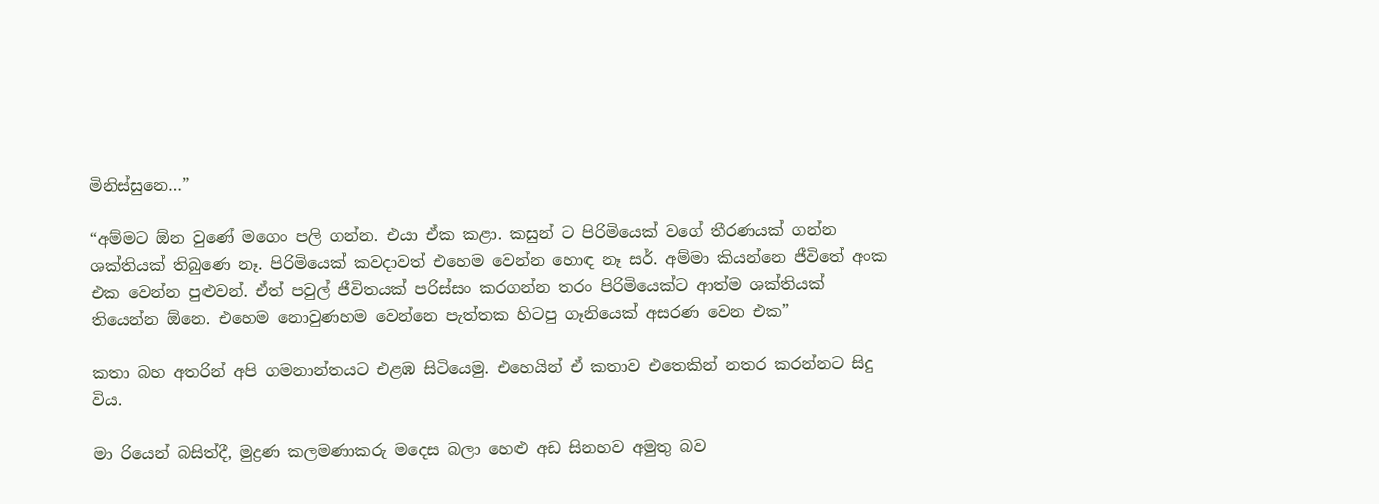මිනිස්සුනෙ…”

“අම්මට ඕන වුණේ මගෙං පලි ගන්න. එයා ඒක කළා. කසුන් ට පිරිමියෙක් වගේ තීරණයක් ගන්න ශක්තියක් තිබුණෙ නෑ. පිරිමියෙක් කවදාවත් එහෙම වෙන්න හොඳ නෑ සර්. අම්මා කියන්නෙ ජීවිතේ අංක එක වෙන්න පුළුවන්. ඒත් පවුල් ජීවිතයක් පරිස්සං කරගන්න තරං පිරිමියෙක්ට ආත්ම ශක්තියක් තියෙන්න ඕනෙ. එහෙම නොවුණහම වෙන්නෙ පැත්තක හිටපු ගෑනියෙක් අසරණ වෙන එක”

කතා බහ අතරින් අපි ගමනාන්තයට එළඹ සිටියෙමු. එහෙයින් ඒ කතාව එතෙකින් නතර කරන්නට සිදු විය.

මා රියෙන් බසිත්දී, මුද්‍රණ කලමණාකරු මදෙස බලා හෙළු අඩ සිනහව අමුතු බව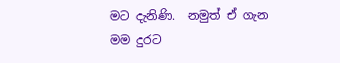මට දැනිණි.  නමුත් ඒ ගැන මම දුරට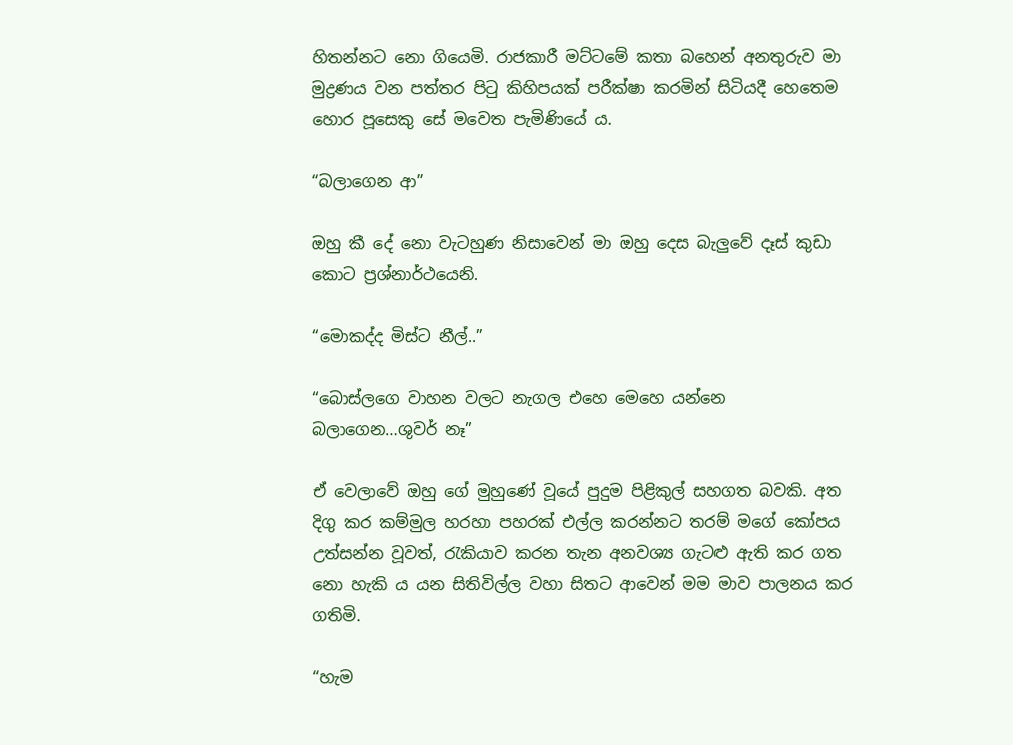හිතන්නට නො ගියෙමි. රාජකාරී මට්ටමේ කතා බහෙන් අනතුරුව මා මුද්‍රණය වන පත්තර පිටු කිහිපයක් පරීක්ෂා කරමින් සිටියදී හෙතෙම හොර පූසෙකු සේ මවෙත පැමිණියේ ය.

“බලාගෙන ආ”

ඔහු කී දේ නො වැටහුණ නිසාවෙන් මා ඔහු දෙස බැලුවේ දෑස් කුඩා කොට ප්‍රශ්නාර්ථයෙනි.

“මොකද්ද මිස්ට නීල්..”

“බොස්ලගෙ වාහන වලට නැගල එහෙ මෙහෙ යන්නෙ බලාගෙන…ශුවර් නෑ”

ඒ වෙලාවේ ඔහු ගේ මුහුණේ වූයේ පුදුම පිළිකුල් සහගත බවකි. අත දිගු කර කම්මුල හරහා පහරක් එල්ල කරන්නට තරම් මගේ කෝපය උත්සන්න වූවත්, රැකියාව කරන තැන අනවශ්‍ය ගැටළු ඇති කර ගත නො හැකි ය යන සිතිවිල්ල වහා සිතට ආවෙන් මම මාව පාලනය කර ගතිමි.

“හැම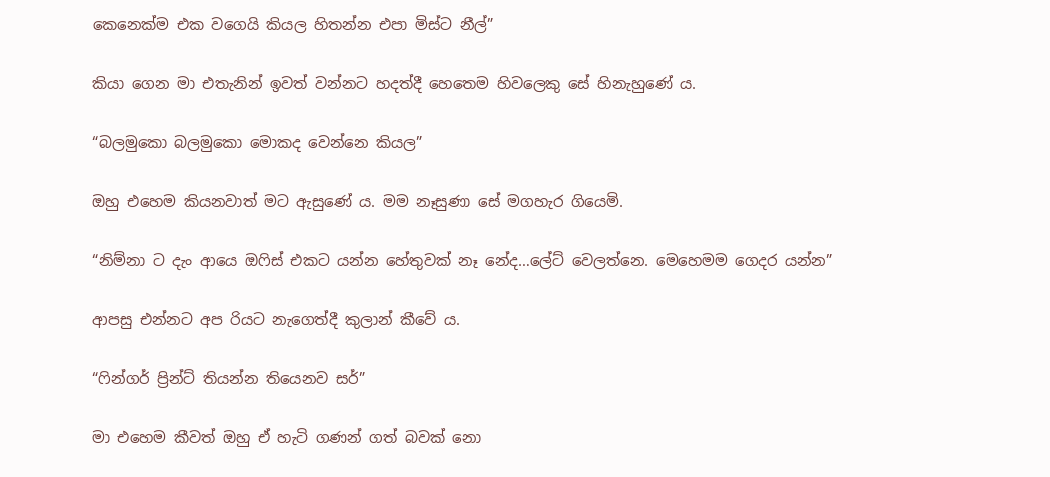කෙනෙක්ම එක වගෙයි කියල හිතන්න එපා මිස්ට නීල්”

කියා ගෙන මා එතැනින් ඉවත් වන්නට හදත්දී හෙතෙම හිවලෙකු සේ හිනැහුණේ ය.

“බලමුකො බලමුකො මොකද වෙන්නෙ කියල”

ඔහු එහෙම කියනවාත් මට ඇසුණේ ය. මම නෑසුණා සේ මගහැර ගියෙමි.

“නිම්නා ට දැං ආයෙ ඔෆිස් එකට යන්න හේතුවක් නෑ නේද…ලේට් වෙලත්නෙ. මෙහෙමම ගෙදර යන්න”

ආපසු එන්නට අප රියට නැගෙත්දී කුලාන් කීවේ ය.

“ෆින්ගර් ප්‍රින්ට් තියන්න තියෙනව සර්”

මා එහෙම කීවත් ඔහු ඒ හැටි ගණන් ගත් බවක් නො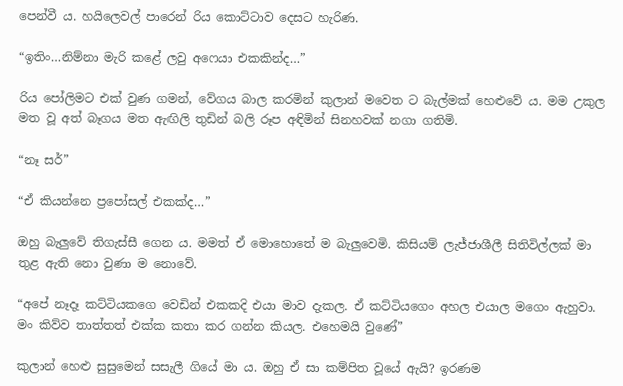පෙන්වී ය. හයිලෙවල් පාරෙන් රිය කොට්ටාව දෙසට හැරිණ.

“ඉතිං…නිම්නා මැරි කළේ ලවු අෆෙයා එකකින්ද…”

රිය පෝලිමට එක් වුණ ගමන්, වේගය බාල කරමින් කුලාන් මවෙත ට බැල්මක් හෙළුවේ ය. මම උකුල මත වූ අත් බෑගය මත ඇඟිලි තුඩින් බලි රූප අඳිමින් සිනහවක් නගා ගතිමි.

“නෑ සර්”

“ඒ කියන්නෙ ප්‍රපෝසල් එකක්ද…”

ඔහු බැලුවේ තිගැස්සී ගෙන ය. මමත් ඒ මොහොතේ ම බැලුවෙමි. කිසියම් ලැජ්ජාශීලී සිතිවිල්ලක් මා තුළ ඇති නො වුණා ම නොවේ.

“අපේ නෑදෑ කට්ටියකගෙ වෙඩින් එකකදි එයා මාව දැකල. ඒ කට්ටියගෙං අහල එයාල මගෙං ඇහුවා. මං කිව්ව තාත්තත් එක්ක කතා කර ගන්න කියල. එහෙමයි වුණේ”

කුලාන් හෙළු සුසුමෙන් සසැලී ගියේ මා ය. ඔහු ඒ සා කම්පිත වූයේ ඇයි? ඉරණම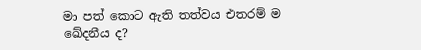මා පත් කොට ඇති තත්වය එතරම් ම ඛේදනීය ද?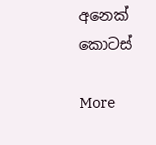අනෙක් කොටස්

More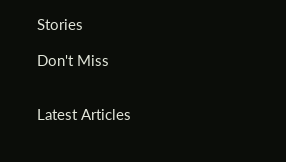Stories

Don't Miss


Latest Articles